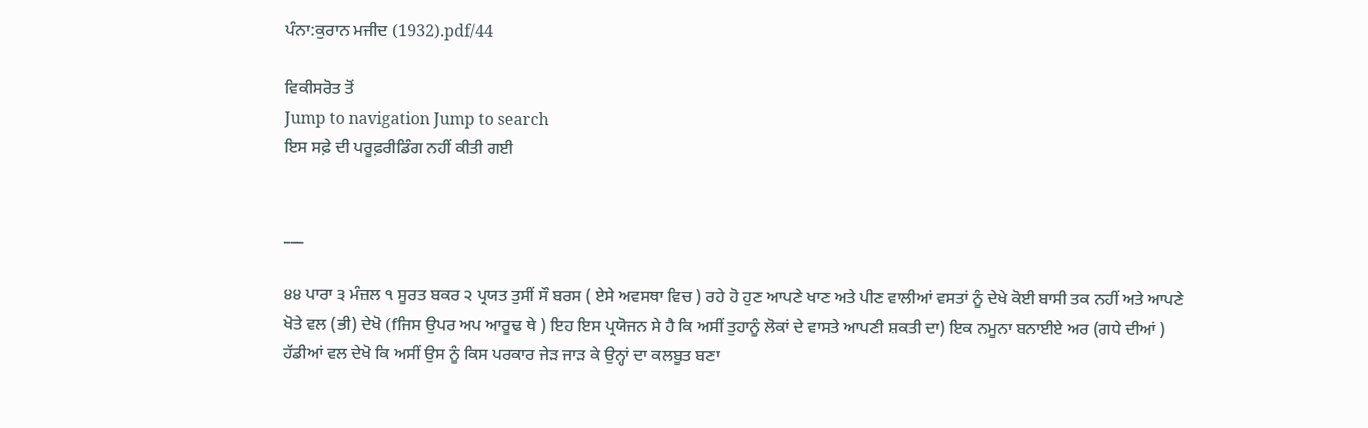ਪੰਨਾ:ਕੁਰਾਨ ਮਜੀਦ (1932).pdf/44

ਵਿਕੀਸਰੋਤ ਤੋਂ
Jump to navigation Jump to search
ਇਸ ਸਫ਼ੇ ਦੀ ਪਰੂਫ਼ਰੀਡਿੰਗ ਨਹੀਂ ਕੀਤੀ ਗਈ


___

੪੪ ਪਾਰਾ ੩ ਮੰਜ਼ਲ ੧ ਸੂਰਤ ਬਕਰ ੨ ਪ੍ਰਯਤ ਤੁਸੀਂ ਸੌ ਬਰਸ ( ਏਸੇ ਅਵਸਥਾ ਵਿਚ ) ਰਹੇ ਹੋ ਹੁਣ ਆਪਣੇ ਖਾਣ ਅਤੇ ਪੀਣ ਵਾਲੀਆਂ ਵਸਤਾਂ ਨੂੰ ਦੇਖੇ ਕੋਈ ਬਾਸੀ ਤਕ ਨਹੀਂ ਅਤੇ ਆਪਣੇ ਖੋਤੇ ਵਲ (ਭੀ) ਦੇਖੋ (fਜਿਸ ਉਪਰ ਅਪ ਆਰੂਢ ਥੇ ) ਇਹ ਇਸ ਪ੍ਰਯੋਜਨ ਸੇ ਹੈ ਕਿ ਅਸੀਂ ਤੁਹਾਨੂੰ ਲੋਕਾਂ ਦੇ ਵਾਸਤੇ ਆਪਣੀ ਸ਼ਕਤੀ ਦਾ) ਇਕ ਨਮੂਨਾ ਬਨਾਈਏ ਅਰ (ਗਧੇ ਦੀਆਂ ) ਹੱਡੀਆਂ ਵਲ ਦੇਖੋ ਕਿ ਅਸੀਂ ਉਸ ਨੂੰ ਕਿਸ ਪਰਕਾਰ ਜੇੜ ਜਾੜ ਕੇ ਉਨ੍ਹਾਂ ਦਾ ਕਲਬੂਤ ਬਣਾ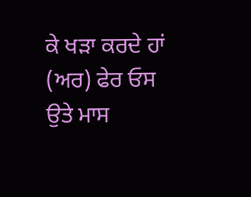ਕੇ ਖੜਾ ਕਰਦੇ ਹਾਂ (ਅਰ) ਫੇਰ ਓਸ ਉਤੇ ਮਾਸ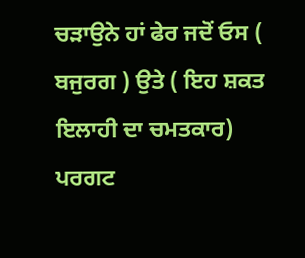ਚੜਾਉਨੇ ਹਾਂ ਫੇਰ ਜਦੋਂ ਓਸ ( ਬਜੁਰਗ ) ਉਤੇ ( ਇਹ ਸ਼ਕਤ ਇਲਾਹੀ ਦਾ ਚਮਤਕਾਰ) ਪਰਗਟ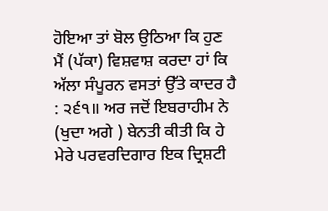ਹੋਇਆ ਤਾਂ ਬੋਲ ਉਠਿਆ ਕਿ ਹੁਣ ਮੈਂ (ਪੱਕਾ) ਵਿਸ਼ਵਾਸ਼ ਕਰਦਾ ਹਾਂ ਕਿ ਅੱਲਾ ਸੰਪੂਰਨ ਵਸਤਾਂ ਉੱਤੇ ਕਾਦਰ ਹੈ : ੨੬੧॥ ਅਰ ਜਦੋਂ ਇਬਰਾਹੀਮ ਨੇ (ਖੁਦਾ ਅਗੇ ) ਬੇਨਤੀ ਕੀਤੀ ਕਿ ਹੇ ਮੇਰੇ ਪਰਵਰਦਿਗਾਰ ਇਕ ਦ੍ਰਿਸ਼ਟੀ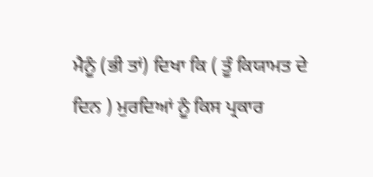ਮੈਨੂੰ (ਭੀ ਤਾਂ) ਦਿਖਾ ਕਿ ( ਤੂੰ ਕਿਯਾਮਤ ਦੇ ਦਿਨ ) ਮੁਰਦਿਆਂ ਨੂੰ ਕਿਸ ਪ੍ਰਕਾਰ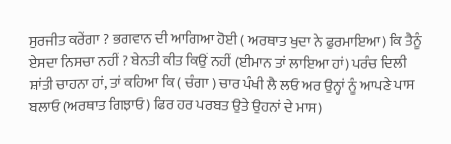ਸੁਰਜੀਤ ਕਰੇਂਗਾ ? ਭਗਵਾਨ ਦੀ ਆਗਿਆ ਹੋਈ ( ਅਰਥਾਤ ਖੁਦਾ ਨੇ ਫੁਰਮਾਇਆ) ਕਿ ਤੈਨੂੰ ਏਸਦਾ ਨਿਸਚਾ ਨਹੀਂ ? ਬੇਨਤੀ ਕੀਤ ਕਿਉਂ ਨਹੀਂ (ਈਮਾਨ ਤਾਂ ਲਾਇਆ ਹਾਂ) ਪਰੰਚ ਦਿਲੀ ਸ਼ਾਂਤੀ ਚਾਹਨਾ ਹਾਂ, ਤਾਂ ਕਹਿਆ ਕਿ ( ਚੰਗਾ ) ਚਾਰ ਪੰਖੀ ਲੈ ਲਓ ਅਰ ਉਨ੍ਹਾਂ ਨੂੰ ਆਪਣੇ ਪਾਸ ਬਲਾਓ (ਅਰਥਾਤ ਗਿਝਾਓ) ਫਿਰ ਹਰ ਪਰਬਤ ਉਤੇ ਉਹਨਾਂ ਦੇ ਮਾਸ)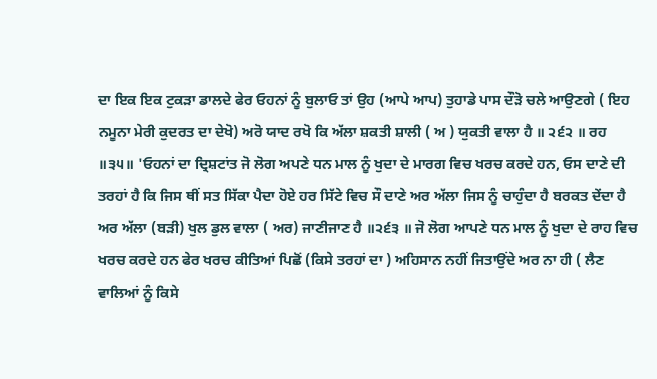ਦਾ ਇਕ ਇਕ ਟੁਕੜਾ ਡਾਲਦੇ ਫੇਰ ਓਹਨਾਂ ਨੂੰ ਬੁਲਾਓ ਤਾਂ ਉਹ (ਆਪੇ ਆਪ) ਤੁਹਾਡੇ ਪਾਸ ਦੌੜੋ ਚਲੇ ਆਉਣਗੇ ( ਇਹ ਨਮੂਨਾ ਮੇਰੀ ਕੁਦਰਤ ਦਾ ਦੇਖੋ) ਅਰੋ ਯਾਦ ਰਖੋ ਕਿ ਅੱਲਾ ਸ਼ਕਤੀ ਸ਼ਾਲੀ ( ਅ ) ਯੁਕਤੀ ਵਾਲਾ ਹੈ ॥ ੨੬੨ ॥ ਰਹ ॥੩੫॥ 'ਓਹਨਾਂ ਦਾ ਦ੍ਰਿਸ਼ਟਾਂਤ ਜੋ ਲੋਗ ਅਪਣੇ ਧਨ ਮਾਲ ਨੂੰ ਖੁਦਾ ਦੇ ਮਾਰਗ ਵਿਚ ਖਰਚ ਕਰਦੇ ਹਨ, ਓਸ ਦਾਣੇ ਦੀ ਤਰਹਾਂ ਹੈ ਕਿ ਜਿਸ ਥੀਂ ਸਤ ਸਿੱਕਾ ਪੈਦਾ ਹੋਏ ਹਰ ਸਿੱਟੇ ਵਿਚ ਸੌ ਦਾਣੇ ਅਰ ਅੱਲਾ ਜਿਸ ਨੂੰ ਚਾਹੁੰਦਾ ਹੈ ਬਰਕਤ ਦੇਂਦਾ ਹੈ ਅਰ ਅੱਲਾ (ਬੜੀ) ਖੁਲ ਡੁਲ ਵਾਲਾ ( ਅਰ) ਜਾਣੀਜਾਣ ਹੈ ॥੨੬੩ ॥ ਜੋ ਲੋਗ ਆਪਣੇ ਧਨ ਮਾਲ ਨੂੰ ਖੁਦਾ ਦੇ ਰਾਹ ਵਿਚ ਖਰਚ ਕਰਦੇ ਹਨ ਫੇਰ ਖਰਚ ਕੀਤਿਆਂ ਪਿਛੋਂ (ਕਿਸੇ ਤਰਹਾਂ ਦਾ ) ਅਹਿਸਾਨ ਨਹੀਂ ਜਿਤਾਉਂਦੇ ਅਰ ਨਾ ਹੀ ( ਲੈਣ ਵਾਲਿਆਂ ਨੂੰ ਕਿਸੇ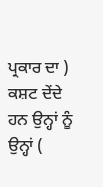ਪ੍ਰਕਾਰ ਦਾ ) ਕਸ਼ਟ ਦੇਂਦੇ ਹਨ ਉਨ੍ਹਾਂ ਨੂੰ ਉਨ੍ਹਾਂ (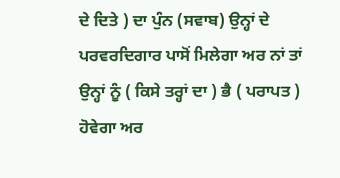ਦੇ ਦਿਤੇ ) ਦਾ ਪੁੰਨ (ਸਵਾਬ) ਉਨ੍ਹਾਂ ਦੇ ਪਰਵਰਦਿਗਾਰ ਪਾਸੋਂ ਮਿਲੇਗਾ ਅਰ ਨਾਂ ਤਾਂ ਉਨ੍ਹਾਂ ਨੂੰ ( ਕਿਸੇ ਤਰ੍ਹਾਂ ਦਾ ) ਭੈ ( ਪਰਾਪਤ ) ਹੋਵੇਗਾ ਅਰ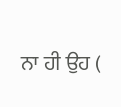ਨਾ ਹੀ ਉਹ (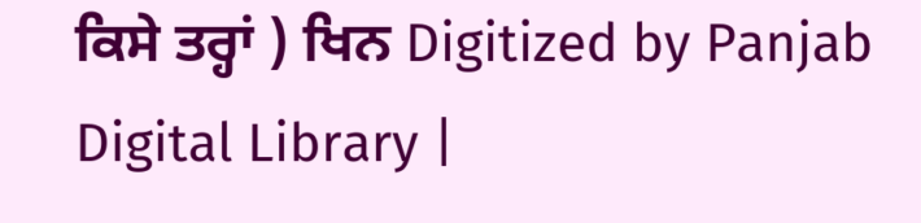ਕਿਸੇ ਤਰ੍ਹਾਂ ) ਖਿਨ Digitized by Panjab Digital Library |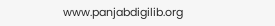www.panjabdigilib.org